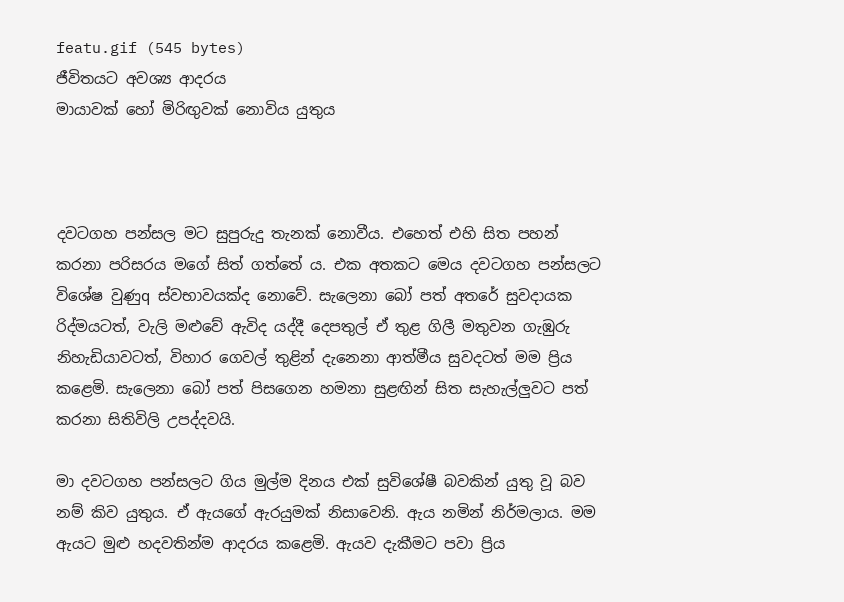featu.gif (545 bytes)
ජීවිතයට අවශ්‍ය ආදරය
මායාවක්‌ හෝ මිරිඟුවක්‌ නොවිය යුතුය



දවටගහ පන්සල මට සුපුරුදු තැනක්‌ නොවීය. එහෙත් එහි සිත පහන් කරනා පරිසරය මගේ සිත් ගත්තේ ය. එක අතකට මෙය දවටගහ පන්සලට විශේෂ වුණුq ස්‌වභාවයක්‌ද නොවේ. සැලෙනා බෝ පත් අතරේ සුවදායක රිද්මයටත්, වැලි මළුවේ ඇවිද යද්දී දෙපතුල් ඒ තුළ ගිලී මතුවන ගැඹුරු නිහැඩියාවටත්, විහාර ගෙවල් තුළින් දැනෙනා ආත්මීය සුවදටත් මම ප්‍රිය කළෙමි. සැලෙනා බෝ පත් පිසගෙන හමනා සුළඟින් සිත සැහැල්ලුවට පත් කරනා සිතිවිලි උපද්දවයි.

මා දවටගහ පන්සලට ගිය මුල්ම දිනය එක්‌ සුවිශේෂී බවකින් යුතු වූ බව නම් කිව යුතුය. ඒ ඇයගේ ඇරයුමක්‌ නිසාවෙනි. ඇය නමින් නිර්මලාය. මම ඇයට මුළු හදවතින්ම ආදරය කළෙමි. ඇයව දැකීමට පවා ප්‍රිය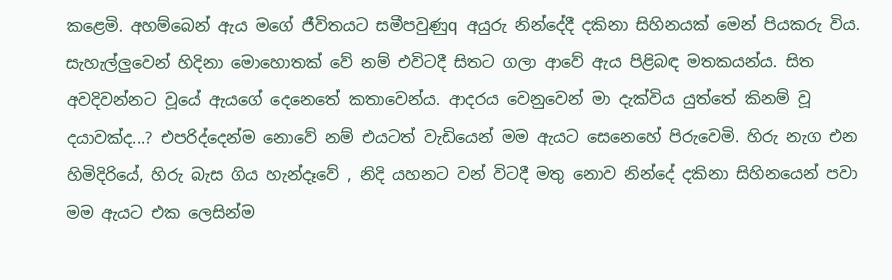කළෙමි. අහම්බෙන් ඇය මගේ ජීවිතයට සමීපවුණුq අයුරු නින්දේදී දකිනා සිහිනයක්‌ මෙන් පියකරු විය. සැහැල්ලුවෙන් හිදිනා මොහොතක්‌ වේ නම් එවිටදී සිතට ගලා ආවේ ඇය පිළිබඳ මතකයන්ය. සිත අවදිවන්නට වූයේ ඇයගේ දෙනෙතේ කතාවෙන්ය. ආදරය වෙනුවෙන් මා දැක්‌විය යුත්තේ කිනම් වූ දයාවක්‌ද...? එපරිද්දෙන්ම නොවේ නම් එයටත් වැඩියෙන් මම ඇයට සෙනෙහේ පිරුවෙමි. හිරු නැග එන හිමිදිරියේ, හිරු බැස ගිය හැන්දෑවේ , නිදි යහනට වන් විටදී මතු නොව නින්දේ දකිනා සිහිනයෙන් පවා මම ඇයට එක ලෙසින්ම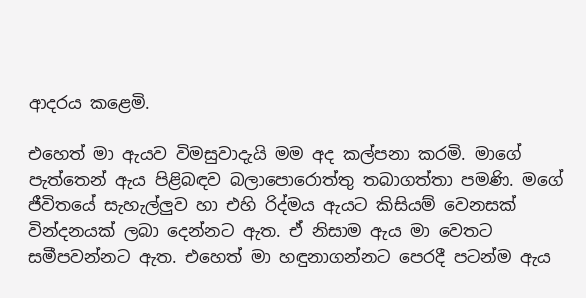ආදරය කළෙමි.

එහෙත් මා ඇයව විමසුවාදැයි මම අද කල්පනා කරමි. මාගේ පැත්තෙන් ඇය පිළිබඳව බලාපොරොත්තු තබාගත්තා පමණි. මගේ ජීවිතයේ සැහැල්ලුව හා එහි රිද්මය ඇයට කිසියම් වෙනසක්‌ වින්දනයක්‌ ලබා දෙන්නට ඇත. ඒ නිසාම ඇය මා වෙතට සමීපවන්නට ඇත. එහෙත් මා හඳුනාගන්නට පෙරදී පටන්ම ඇය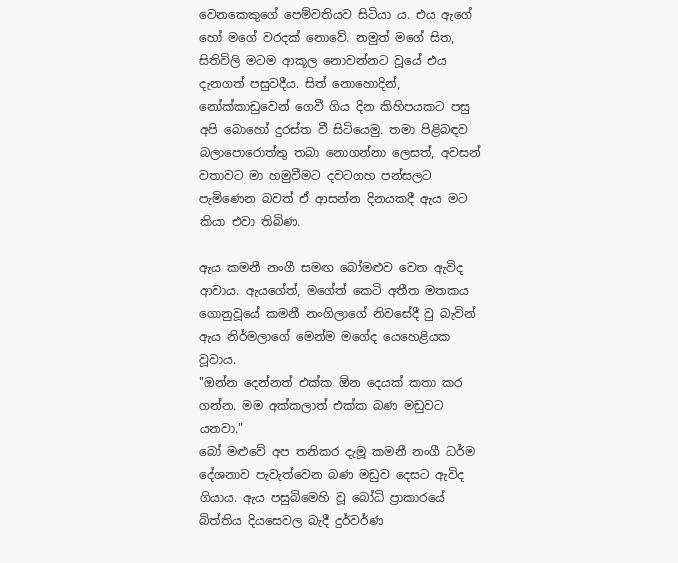වෙනකෙකුගේ පෙම්වතියව සිටියා ය. එය ඇගේ හෝ මගේ වරදක්‌ නොවේ. නමුත් මගේ සිත, සිතිවිලි මටම ආකූල නොවන්නට වූයේ එය දැනගත් පසුවදීය. සිත් නොහොදින්, නෝක්‌කාඩුවෙන් ගෙවී ගිය දින කිහිපයකට පසු අපි බොහෝ දුරස්‌ත වී සිටියෙමු. තමා පිළිබඳව බලාපොරොත්තු තබා නොගන්නා ලෙසත්, අවසන් වතාවට මා හමුවීමට දවටගහ පන්සලට පැමිණෙන බවත් ඒ ආසන්න දිනයකදී ඇය මට කියා එවා තිබිණ.

ඇය කමනී නංගී සමඟ බෝමළුව වෙත ඇවිද ආවාය. ඇයගේත්, මගේත් කෙටි අතීත මතකය ගොනුවූයේ කමනී නංගිලාගේ නිවසේදී වු බැවින් ඇය නිර්මලාගේ මෙන්ම මගේද යෙහෙළියක වූවාය.
"ඔන්න දෙන්නත් එක්‌ක ඕන දෙයක්‌ කතා කර ගන්න. මම අක්‌කලාත් එක්‌ක බණ මඩුවට යනවා."
බෝ මළුවේ අප තනිකර දැමූ කමනී නංගී ධර්ම දේශනාව පැවැත්වෙන බණ මඩුව දෙසට ඇවිද ගියාය. ඇය පසුබිමෙහි වූ බෝධි ප්‍රාකාරයේ බිත්තිය දියසෙවල බැදී දුර්වර්ණ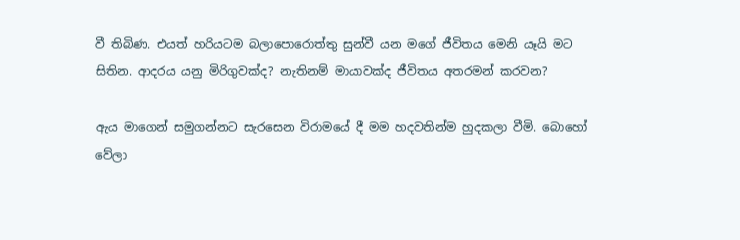වී තිබිණ. එයත් හරියටම බලාපොරොත්තු සුන්වී යන මගේ ජීවිතය මෙනි යෑයි මට සිතින. ආදරය යනු මිරිගුවක්‌ද? නැතිනම් මායාවක්‌ද ජීවිතය අතරමන් කරවන?

ඇය මාගෙන් සමුගන්නට සැරසෙන විරාමයේ දී මම හදවතින්ම හුදකලා වීමි. බොහෝ වේලා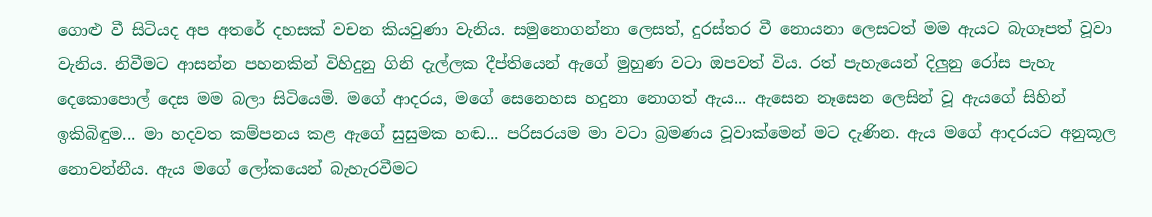ගොළු වී සිටියද අප අතරේ දහසක්‌ වචන කියවුණා වැනිය. සමුනොගන්නා ලෙසත්, දුරස්‌තර වී නොයනා ලෙසටත් මම ඇයට බැගෑපත් වූවා වැනිය. නිවීමට ආසන්න පහනකින් විහිදුනු ගිනි දැල්ලක දීප්තියෙන් ඇගේ මුහුණ වටා ඔපවත් විය. රත් පැහැයෙන් දිලුනු රෝස පැහැ දෙකොපොල් දෙස මම බලා සිටියෙමි. මගේ ආදරය, මගේ සෙනෙහස හදුනා නොගත් ඇය... ඇසෙන නෑසෙන ලෙසින් වූ ඇයගේ සිහින් ඉකිබිඳුම... මා හදවත කම්පනය කළ ඇගේ සුසුමක හඬ... පරිසරයම මා වටා බ්‍රමණය වූවාක්‌මෙන් මට දැණින. ඇය මගේ ආදරයට අනුකූල නොවන්නීය. ඇය මගේ ලෝකයෙන් බැහැරවීමට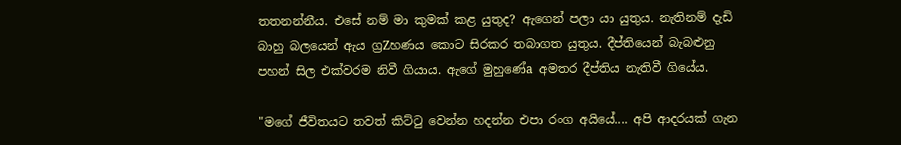තතනන්නීය. එසේ නම් මා කුමක්‌ කළ යුතුද? ඇගෙන් පලා යා යුතුය. නැතිනම් දැඩි බාහු බලයෙන් ඇය ග්‍රZහණය කොට සිරකර තබාගත යුතුය. දීප්තියෙන් බැබළුනු පහන් සිල එක්‌වරම නිවී ගියාය. ඇගේ මුහුණේa අමතර දීප්තිය නැතිවී ගියේය.

"මගේ ජීවිතයට තවත් කිට්‌ටු වෙන්න හදන්න එපා රංග අයියේ.... අපි ආදරයක්‌ ගැන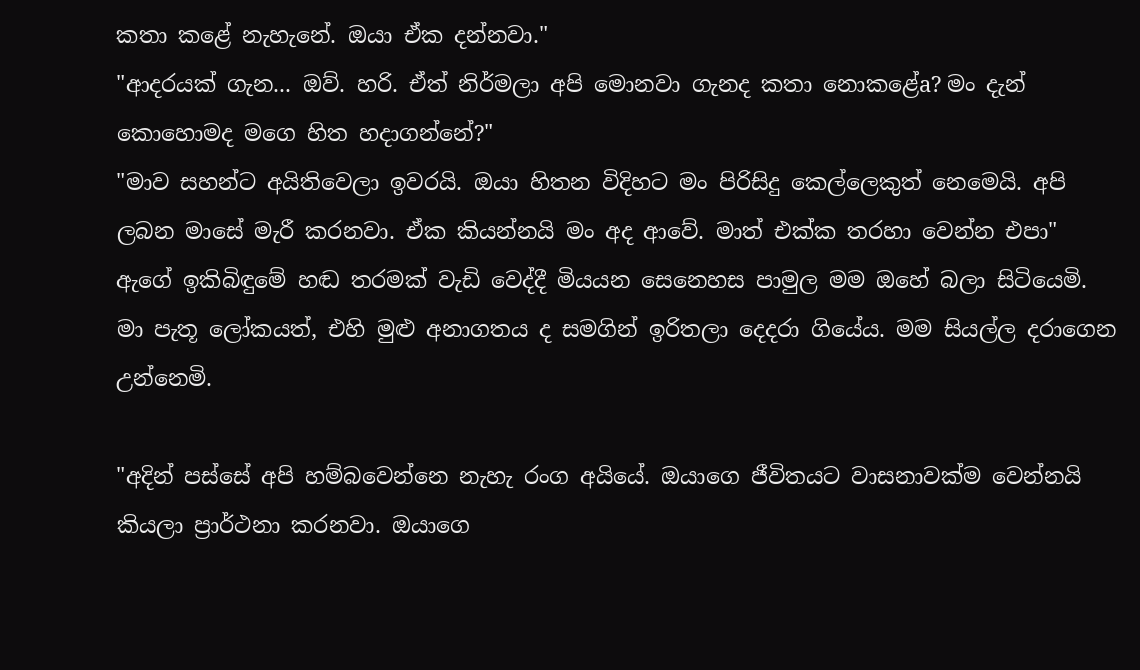කතා කළේ නැහැනේ. ඔයා ඒක දන්නවා."
"ආදරයක්‌ ගැන... ඔව්. හරි. ඒත් නිර්මලා අපි මොනවා ගැනද කතා නොකළේa? මං දැන් කොහොමද මගෙ හිත හදාගන්නේ?"
"මාව සහන්ට අයිතිවෙලා ඉවරයි. ඔයා හිතන විදිහට මං පිරිසිදු කෙල්ලෙකුත් නෙමෙයි. අපි ලබන මාසේ මැරී කරනවා. ඒක කියන්නයි මං අද ආවේ. මාත් එක්‌ක තරහා වෙන්න එපා"
ඇගේ ඉකිබිඳුමේ හඬ තරමක්‌ වැඩි වෙද්දී මියයන සෙනෙහස පාමුල මම ඔහේ බලා සිටියෙමි. මා පැතූ ලෝකයත්, එහි මුළු අනාගතය ද සමගින් ඉරිතලා දෙදරා ගියේය. මම සියල්ල දරාගෙන උන්නෙමි.

"අදින් පස්‌සේ අපි හම්බවෙන්නෙ නැහැ රංග අයියේ. ඔයාගෙ ජීවිතයට වාසනාවක්‌ම වෙන්නයි කියලා ප්‍රාර්ථනා කරනවා. ඔයාගෙ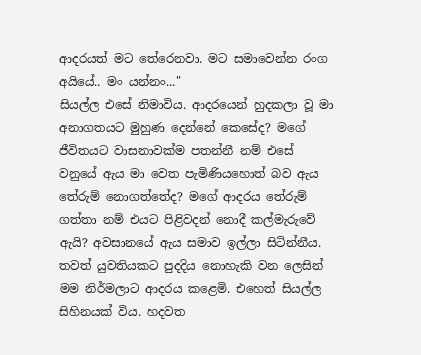ආදරයත් මට තේරෙනවා. මට සමාවෙන්න රංග අයියේ.. මං යන්නං..."
සියල්ල එසේ නිමාවිය. ආදරයෙන් හුදකලා වූ මා අනාගතයට මුහුණ දෙන්නේ කෙසේද? මගේ ජීවිතයට වාසනාවක්‌ම පතන්නී නම් එසේ වනුයේ ඇය මා වෙත පැමිණියහොත් බව ඇය තේරුම් නොගත්තේද? මගේ ආදරය තේරුම් ගත්තා නම් එයට පිළිවදන් නොදී කල්මැරුවේ ඇයි? අවසානයේ ඇය සමාව ඉල්ලා සිටින්නීය. තවත් යුවතියකට පුදදිය නොහැකි වන ලෙසින් මම නිර්මලාට ආදරය කළෙමි. එහෙත් සියල්ල සිහිනයක්‌ විය. හදවත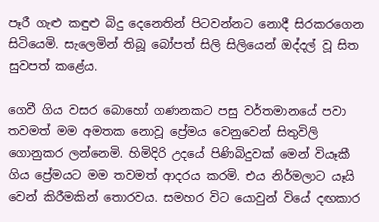පෑරී ගැළු කඳුළු බිදු දෙනෙතින් පිටවන්නට නොදී සිරකරගෙන සිටියෙමි. සැලෙමින් තිබූ බෝපත් සිලි සිලියෙන් ඔද්දල් වූ සිත සුවපත් කළේය.

ගෙවී ගිය වසර බොහෝ ගණනකට පසු වර්තමානයේ පවා තවමත් මම අමතක නොවූ ප්‍රේමය වෙනුවෙන් සිතුවිලි ගොනුකර ලන්නෙමි. හිමිදිරි උදයේ පිණිබිදුවක්‌ මෙන් වියෑකී ගිය ප්‍රේමයට මම තවමත් ආදරය කරමි. එය නිර්මලාට යෑයි වෙන් කිරීමකින් තොරවය. සමහර විට යොවුන් වියේ දඟකාර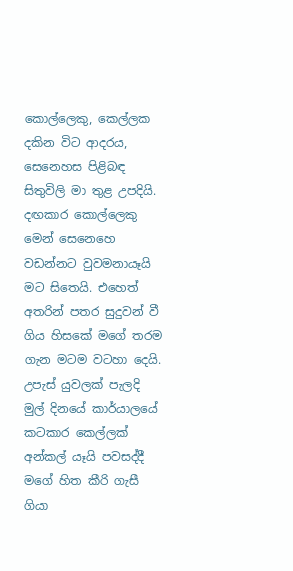කොල්ලෙකු, කෙල්ලක දකින විට ආදරය, සෙනෙහස පිළිබඳ සිතුවිලි මා තුළ උපදියි. දඟකාර කොල්ලෙකු මෙන් සෙනෙහෙ වඩන්නට වුවමනායෑයි මට සිතෙයි. එහෙත් අතරින් පතර සුදුවන් වී ගිය හිසකේ මගේ තරම ගැන මටම වටහා දෙයි.
උපැස්‌ යුවලක්‌ පැලදි මුල් දිනයේ කාර්යාලයේ කටකාර කෙල්ලක්‌ අන්කල් යෑයි පවසද්දී මගේ හිත කීරි ගැසී ගියා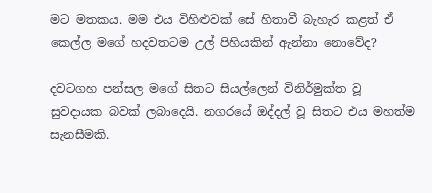මට මතකය. මම එය විහිළුවක්‌ සේ හිතාවී බැහැර කළත් ඒ කෙල්ල මගේ හදවතටම උල් පිහියකින් ඇන්නා නොවේද?

දවටගහ පන්සල මගේ සිතට සියල්ලෙන් විනිර්මුක්‌ත වූ සුවදායක බවක්‌ ලබාදෙයි. නගරයේ ඔද්දල් වූ සිතට එය මහත්ම සැනසීමකි.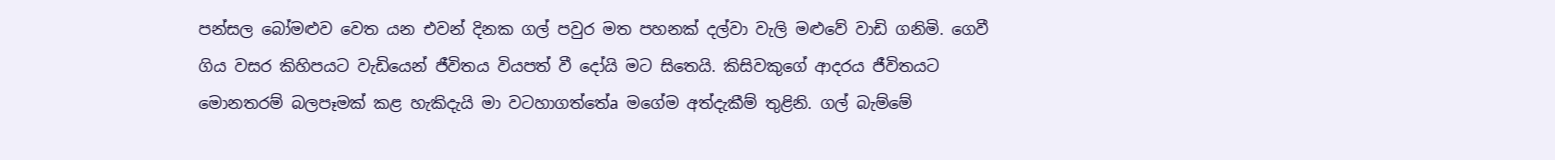පන්සල බෝමළුව වෙත යන එවන් දිනක ගල් පවුර මත පහනක්‌ දල්වා වැලි මළුවේ වාඩි ගනිමි. ගෙවී ගිය වසර කිහිපයට වැඩියෙන් ජීවිතය වියපත් වී දෝයි මට සිතෙයි. කිසිවකුගේ ආදරය ජීවිතයට මොනතරම් බලපෑමක්‌ කළ හැකිදැයි මා වටහාගත්තේa මගේම අත්දැකීම් තුළිනි. ගල් බැම්මේ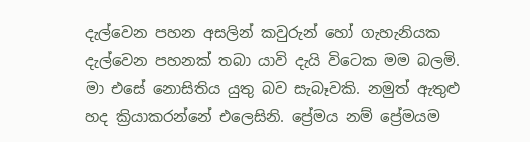දැල්වෙන පහන අසලින් කවුරුන් හෝ ගැහැනියක දැල්වෙන පහනක්‌ තබා යාවි දැයි විටෙක මම බලමි. මා එසේ නොසිතිය යුතු බව සැබෑවකි. නමුත් ඇතුළු හද ක්‍රියාකරන්නේ එලෙසිනි. ප්‍රේමය නම් ප්‍රේමයම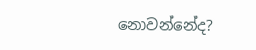නොවන්නේද?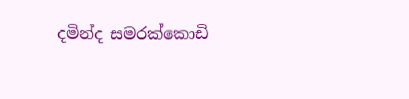දමින්ද සමරක්‌කොඩි